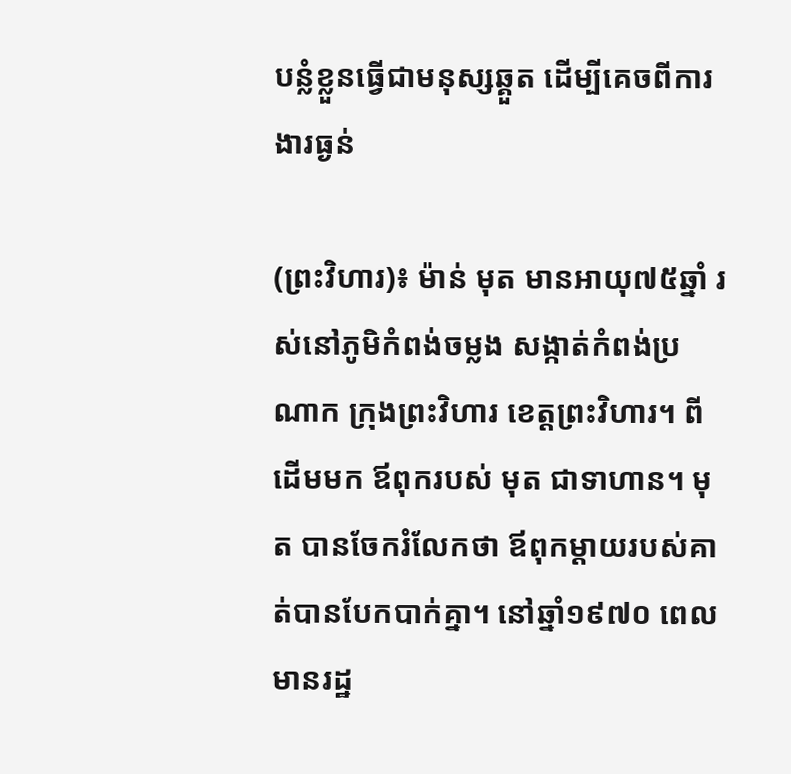បន្លំខ្លួនធ្វើជាមនុស្សឆ្គួត ដើម្បីគេចពីការងារធ្ងន់

(ព្រះវិហារ)៖ ម៉ាន់ មុត មានអាយុ៧៥ឆ្នាំ រស់នៅភូមិកំពង់ចម្លង សង្កាត់កំពង់ប្រណាក ក្រុងព្រះវិហារ ខេត្តព្រះវិហារ។ ពីដើមមក ឪពុករបស់ មុត ជាទាហាន។ មុត បានចែករំលែកថា ឪពុកម្តាយរបស់គាត់បានបែកបាក់គ្នា។ នៅឆ្នាំ១៩៧០ ពេលមានរដ្ឋ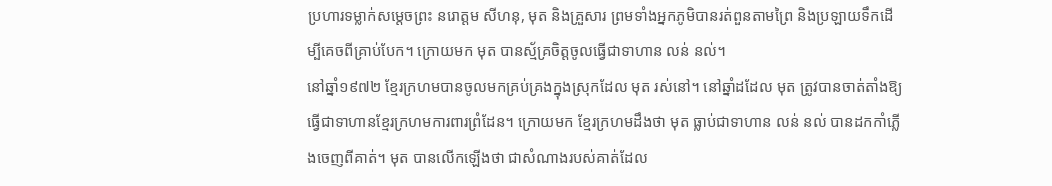ប្រហារទម្លាក់សម្តេចព្រះ នរោត្ដម សីហនុ, មុត និងគ្រួសារ ព្រមទាំងអ្នកភូមិបានរត់ពួនតាមព្រៃ និងប្រឡាយទឹកដើម្បីគេចពីគ្រាប់បែក។ ក្រោយមក មុត បានស្ម័គ្រចិត្តចូលធ្វើជាទាហាន លន់ នល់។
នៅឆ្នាំ១៩៧២ ខ្មែរក្រហមបានចូលមកគ្រប់គ្រងក្នុងស្រុកដែល មុត រស់នៅ។ នៅឆ្នាំដដែល មុត ត្រូវបានចាត់តាំងឱ្យធ្វើជាទាហានខ្មែរក្រហមការពារព្រំដែន។ ក្រោយមក ខ្មែរក្រហមដឹងថា មុត ធ្លាប់ជាទាហាន លន់ នល់ បានដកកាំភ្លើងចេញពីគាត់។ មុត បានលើកឡើងថា ជាសំណាងរបស់គាត់ដែល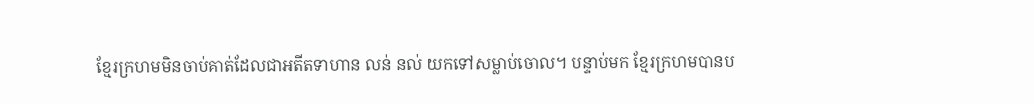ខ្មែរក្រហមមិនចាប់គាត់ដែលជាអតីតទាហាន លន់ នល់ យកទៅសម្លាប់ចោល។ បន្ទាប់មក ខ្មែរក្រហមបានប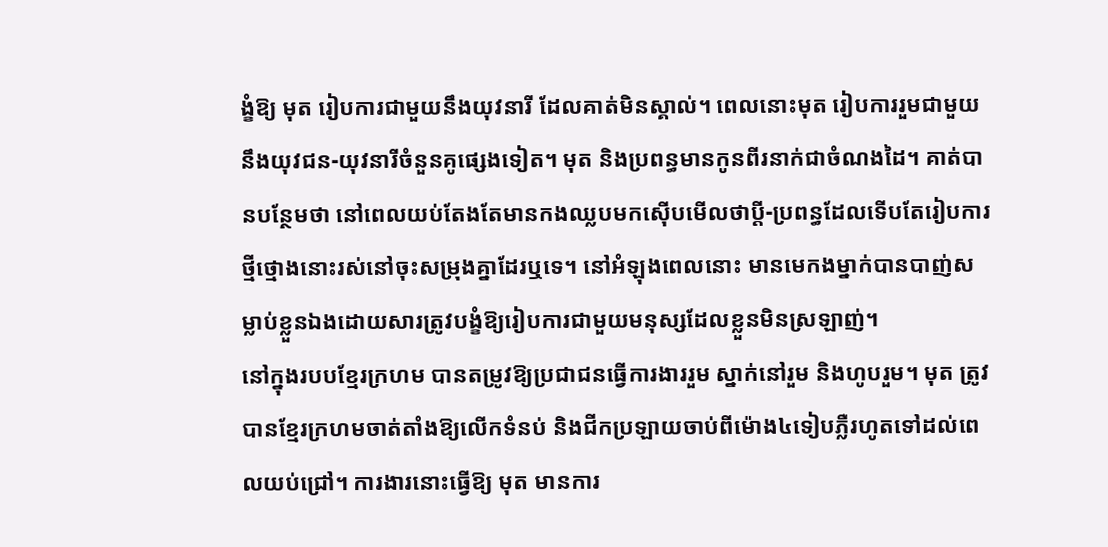ង្ខំឱ្យ មុត រៀបការជាមួយនឹងយុវនារី ដែលគាត់មិនស្គាល់។ ពេលនោះមុត រៀបការរួមជាមួយនឹងយុវជន-យុវនារីចំនួនគូផ្សេងទៀត។ មុត និងប្រពន្ធមានកូនពីរនាក់ជាចំណងដៃ។ គាត់បានបន្ថែមថា នៅពេលយប់តែងតែមានកងឈ្លបមកស៊ើបមើលថាប្ដី-ប្រពន្ធដែលទើបតែរៀបការថ្មីថ្មោងនោះរស់នៅចុះសម្រុងគ្នាដែរឬទេ។ នៅអំឡុងពេលនោះ មានមេកងម្នាក់បានបាញ់សម្លាប់ខ្លួនឯងដោយសារត្រូវបង្ខំឱ្យរៀបការជាមួយមនុស្សដែលខ្លួនមិនស្រឡាញ់។
នៅក្នុងរបបខ្មែរក្រហម បានតម្រូវឱ្យប្រជាជនធ្វើការងាររួម ស្នាក់នៅរួម និងហូបរួម។ មុត ត្រូវបានខ្មែរក្រហមចាត់តាំងឱ្យលើកទំនប់ និងជីកប្រឡាយចាប់ពីម៉ោង៤ទៀបភ្លឺរហូតទៅដល់ពេលយប់ជ្រៅ។ ការងារនោះធ្វើឱ្យ មុត មានការ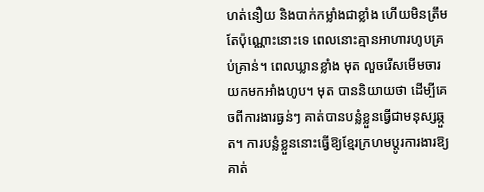ហត់នឿយ និងបាក់កម្លាំងជាខ្លាំង ហើយមិនត្រឹមតែប៉ុណ្ណោះនោះទេ ពេលនោះគ្មានអាហារហូបគ្រប់គ្រាន់។ ពេលឃ្លានខ្លាំង មុត លួចរើសមើមចារយកមកអាំងហូប។ មុត បាននិយាយថា ដើម្បីគេចពីការងារធ្ងន់ៗ គាត់បានបន្លំខ្លួនធ្វើជាមនុស្សឆ្កួត។ ការបន្លំខ្លួននោះធ្វើឱ្យខ្មែរក្រហមប្តូរការងារឱ្យគាត់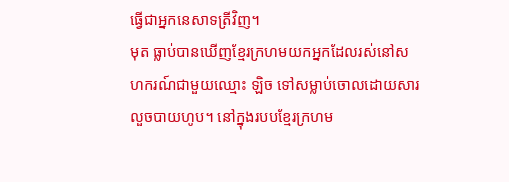ធ្វើជាអ្នកនេសាទត្រីវិញ។
មុត ធ្លាប់បានឃើញខ្មែរក្រហមយកអ្នកដែលរស់នៅសហករណ៍ជាមួយឈ្មោះ ឡិច ទៅសម្លាប់ចោលដោយសារលួចបាយហូប។ នៅក្នុងរបបខ្មែរក្រហម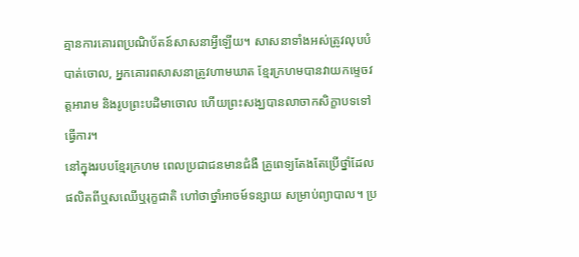គ្មានការគោរពប្រណិប័តន៍សាសនាអ្វីឡើយ។ សាសនាទាំងអស់ត្រូវលុបបំបាត់ចោល, អ្នកគោរពសាសនាត្រូវហាមឃាត ខ្មែរក្រហមបានវាយកម្ទេចវត្តអារាម និងរូបព្រះបដិមាចោល ហើយព្រះសង្ឃបានលាចាកសិក្ខាបទទៅធ្វើការ។
នៅក្នុងរបបខ្មែរក្រហម ពេលប្រជាជនមានជំងឺ គ្រូពេទ្យតែងតែប្រើថ្នាំដែលផលិតពីឬសឈើឬរុក្ខជាតិ ហៅថាថ្នាំអាចម៍ទន្សាយ សម្រាប់ព្យាបាល។ ប្រ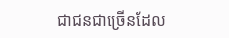ជាជនជាច្រើនដែល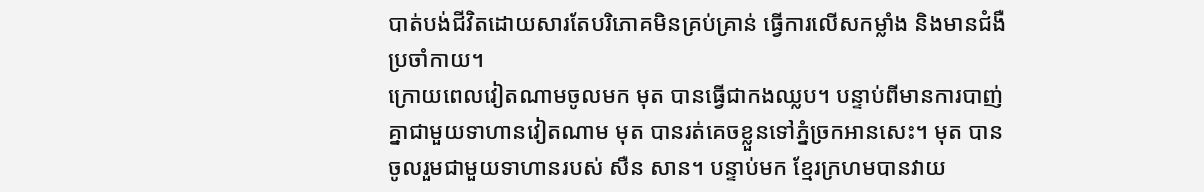បាត់បង់ជីវិតដោយសារតែបរិភោគមិនគ្រប់គ្រាន់ ធ្វើការលើសកម្លាំង និងមានជំងឺប្រចាំកាយ។
ក្រោយពេលវៀតណាមចូលមក មុត បានធ្វើជាកងឈ្លប។ បន្ទាប់ពីមានការបាញ់គ្នាជាមួយទាហានវៀតណាម មុត បានរត់គេចខ្លួនទៅភ្នំច្រកអានសេះ។ មុត បានចូលរួមជាមួយទាហានរបស់ សឺន សាន។ បន្ទាប់មក ខ្មែរក្រហមបានវាយ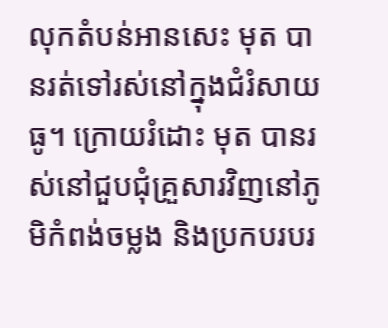លុកតំបន់អានសេះ មុត បានរត់ទៅរស់នៅក្នុងជំរំសាយធូ។ ក្រោយរំដោះ មុត បានរស់នៅជួបជុំគ្រួសារវិញនៅភូមិកំពង់ចម្លង និងប្រកបរបរ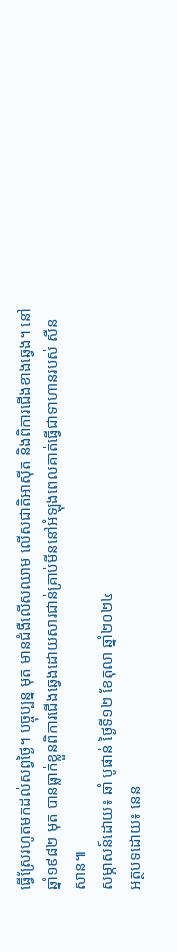ធ្វើស្រែរហូតមកដល់សព្វថ្ងៃ។ បច្ចុប្បន្ន មុត មានជំងឺលើសឈាម លើសជាតិអាស៊ីត និងពិការជើងខាងឆ្វេង។ នៅឆ្នាំ១៩៨២ មុត បានធ្លាក់ខ្លួនពិការជើងឆ្វេងដោយសារជាន់គ្រាប់មីននៅអំឡុងពេលគាត់ធ្វើជាទាហានរបស់ សឺន សាន៕
សម្ភាសន៍ដោយ៖ ឆាំ បូផាន់ ថ្ងៃទី១២ ខែតុលា ឆ្នាំ២០២៤
អត្ថបទដោយ៖ នេន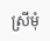ស្រីមុំ